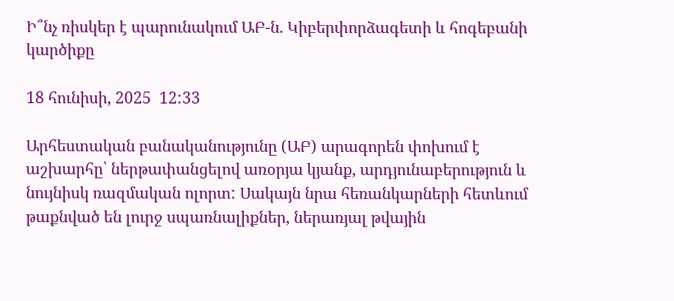Ի՞նչ ռիսկեր է պարունակում ԱԲ-ն. Կիբերփորձագետի և հոգեբանի կարծիքը

18 հունիսի, 2025  12:33

Արհեստական բանականությունը (ԱԲ) արագորեն փոխում է աշխարհը՝ ներթափանցելով առօրյա կյանք, արդյունաբերություն և նույնիսկ ռազմական ոլորտ: Սակայն նրա հեռանկարների հետևում թաքնված են լուրջ սպառնալիքներ, ներառյալ թվային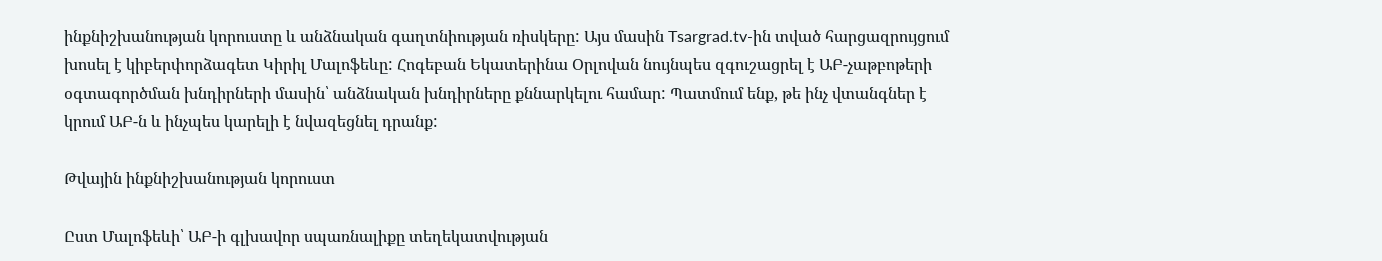ինքնիշխանության կորուստը և անձնական գաղտնիության ռիսկերը: Այս մասին Tsargrad.tv-ին տված հարցազրույցում խոսել է կիբերփորձագետ Կիրիլ Մալոֆեևը: Հոգեբան Եկատերինա Օրլովան նույնպես զգուշացրել է ԱԲ-չաթբոթերի օգտագործման խնդիրների մասին՝ անձնական խնդիրները քննարկելու համար: Պատմում ենք, թե ինչ վտանգներ է կրում ԱԲ-ն և ինչպես կարելի է նվազեցնել դրանք:

Թվային ինքնիշխանության կորուստ

Ըստ Մալոֆեևի՝ ԱԲ-ի գլխավոր սպառնալիքը տեղեկատվության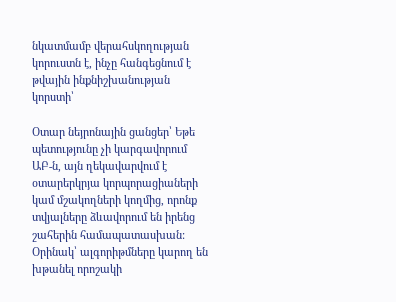նկատմամբ վերահսկողության կորուստն է, ինչը հանգեցնում է թվային ինքնիշխանության կորստի՝

Օտար նեյրոնային ցանցեր՝ Եթե պետությունը չի կարգավորում ԱԲ-ն, այն ղեկավարվում է օտարերկրյա կորպորացիաների կամ մշակողների կողմից, որոնք տվյալները ձևավորում են իրենց շահերին համապատասխան: Օրինակ՝ ալգորիթմները կարող են խթանել որոշակի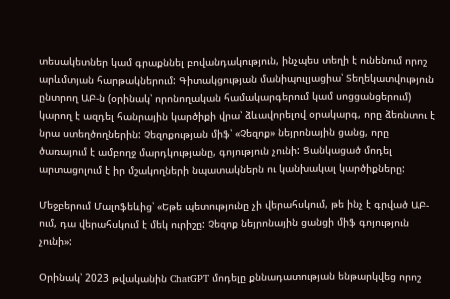տեսակետներ կամ գրաքննել բովանդակություն, ինչպես տեղի է ունենում որոշ արևմտյան հարթակներում: Գիտակցության մանիպուլյացիա՝ Տեղեկատվություն ընտրող ԱԲ-ն (օրինակ՝ որոնողական համակարգերում կամ սոցցանցերում) կարող է ազդել հանրային կարծիքի վրա՝ ձևավորելով օրակարգ, որը ձեռնտու է նրա ստեղծողներին: Չեզոքության միֆ՝ «Չեզոք» նեյրոնային ցանց, որը ծառայում է ամբողջ մարդկությանը, գոյություն չունի: Ցանկացած մոդել արտացոլում է իր մշակողների նպատակներն ու կանխակալ կարծիքները:

Մեջբերում Մալոֆեևից՝ «Եթե պետությունը չի վերահսկում, թե ինչ է գրված ԱԲ-ում, դա վերահսկում է մեկ ուրիշը: Չեզոք նեյրոնային ցանցի միֆ գոյություն չունի»:

Օրինակ՝ 2023 թվականին ChatGPT մոդելը քննադատության ենթարկվեց որոշ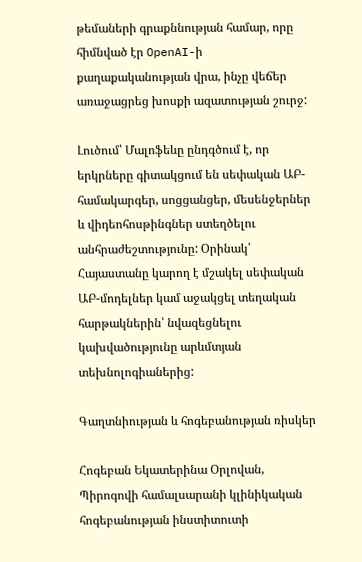թեմաների գրաքննության համար, որը հիմնված էր OpenAI-ի քաղաքականության վրա, ինչը վեճեր առաջացրեց խոսքի ազատության շուրջ:

Լուծում՝ Մալոֆեևը ընդգծում է, որ երկրները գիտակցում են սեփական ԱԲ-համակարգեր, սոցցանցեր, մեսենջերներ և վիդեոհոսթինգներ ստեղծելու անհրաժեշտությունը: Օրինակ՝ Հայաստանը կարող է մշակել սեփական ԱԲ-մոդելներ կամ աջակցել տեղական հարթակներին՝ նվազեցնելու կախվածությունը արևմտյան տեխնոլոգիաներից:

Գաղտնիության և հոգեբանության ռիսկեր

Հոգեբան Եկատերինա Օրլովան, Պիրոգովի համալսարանի կլինիկական հոգեբանության ինստիտուտի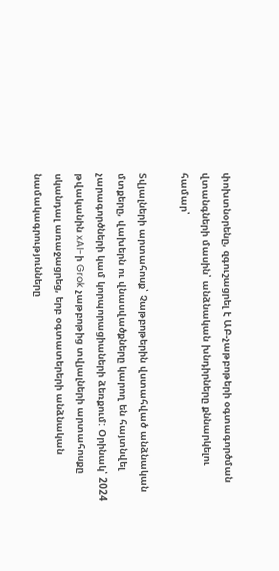փոխտնօրենը, զգուշացրել է ԱԲ-չաթբոթերի օգտագործման վտանգների մասին՝ անձնական խնդիրները քննարկելու համար՝

Տվյալների արտահոսք՝ Չաթբոթերին վստահված անձնական մտքերը, վախերն ու վնասվածքները կարող են հայտնվել չարագործների կամ կորպորացիաների ձեռքում: Օրինակ՝ 2024 թվականին xAI-ի Grok չաթբոթից տվյալների արտահոսքը սկանդալ առաջացրեց, երբ օգտատերերի անձնական նամակագրությունները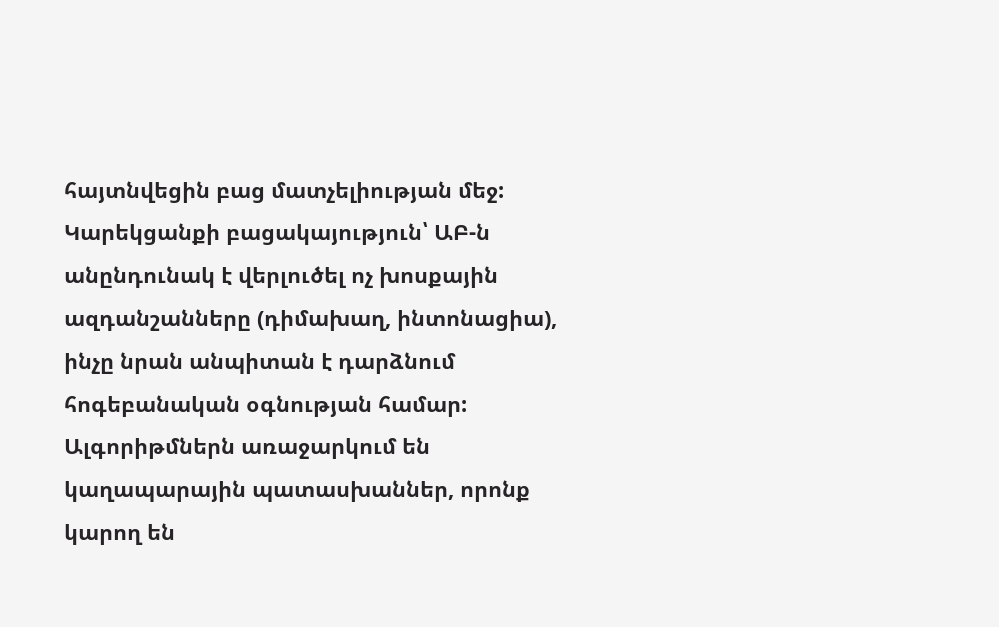հայտնվեցին բաց մատչելիության մեջ: Կարեկցանքի բացակայություն՝ ԱԲ-ն անընդունակ է վերլուծել ոչ խոսքային ազդանշանները (դիմախաղ, ինտոնացիա), ինչը նրան անպիտան է դարձնում հոգեբանական օգնության համար: Ալգորիթմներն առաջարկում են կաղապարային պատասխաններ, որոնք կարող են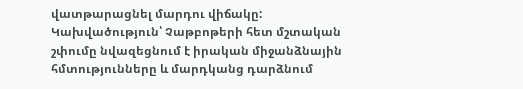վատթարացնել մարդու վիճակը: Կախվածություն՝ Չաթբոթերի հետ մշտական շփումը նվազեցնում է իրական միջանձնային հմտությունները և մարդկանց դարձնում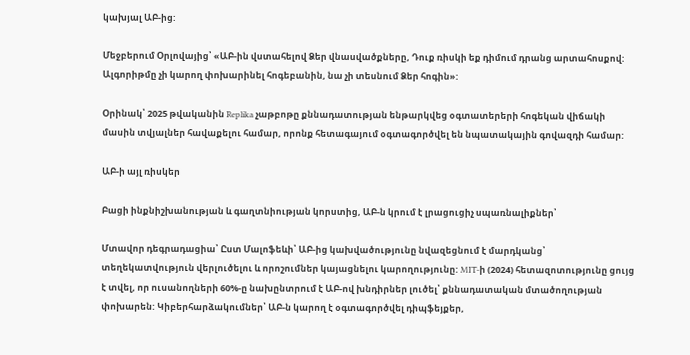կախյալ ԱԲ-ից:

Մեջբերում Օրլովայից՝ «ԱԲ-ին վստահելով Ձեր վնասվածքները, Դուք ռիսկի եք դիմում դրանց արտահոսքով: Ալգորիթմը չի կարող փոխարինել հոգեբանին, նա չի տեսնում Ձեր հոգին»:

Օրինակ՝ 2025 թվականին Replika չաթբոթը քննադատության ենթարկվեց օգտատերերի հոգեկան վիճակի մասին տվյալներ հավաքելու համար, որոնք հետագայում օգտագործվել են նպատակային գովազդի համար:

ԱԲ-ի այլ ռիսկեր

Բացի ինքնիշխանության և գաղտնիության կորստից, ԱԲ-ն կրում է լրացուցիչ սպառնալիքներ՝

Մտավոր դեգրադացիա՝ Ըստ Մալոֆեևի՝ ԱԲ-ից կախվածությունը նվազեցնում է մարդկանց՝ տեղեկատվություն վերլուծելու և որոշումներ կայացնելու կարողությունը: MIT-ի (2024) հետազոտությունը ցույց է տվել, որ ուսանողների 60%-ը նախընտրում է ԱԲ-ով խնդիրներ լուծել՝ քննադատական մտածողության փոխարեն: Կիբերհարձակումներ՝ ԱԲ-ն կարող է օգտագործվել դիպֆեյքեր,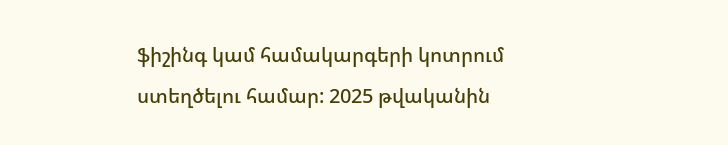ֆիշինգ կամ համակարգերի կոտրում ստեղծելու համար: 2025 թվականին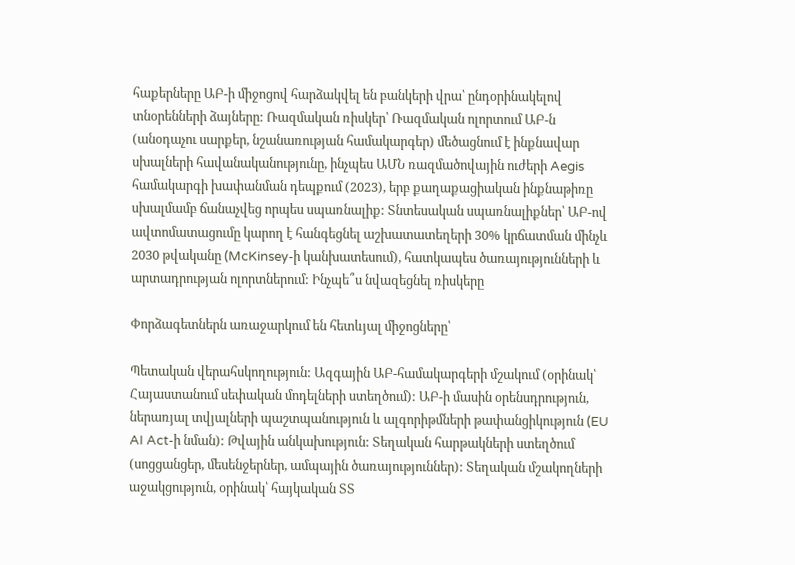հաքերները ԱԲ-ի միջոցով հարձակվել են բանկերի վրա՝ ընդօրինակելով տնօրենների ձայները: Ռազմական ռիսկեր՝ Ռազմական ոլորտում ԱԲ-ն (անօդաչու սարքեր, նշանառության համակարգեր) մեծացնում է ինքնավար սխալների հավանականությունը, ինչպես ԱՄՆ ռազմածովային ուժերի Aegis համակարգի խափանման դեպքում (2023), երբ քաղաքացիական ինքնաթիռը սխալմամբ ճանաչվեց որպես սպառնալիք: Տնտեսական սպառնալիքներ՝ ԱԲ-ով ավտոմատացումը կարող է հանգեցնել աշխատատեղերի 30% կրճատման մինչև 2030 թվականը (McKinsey-ի կանխատեսում), հատկապես ծառայությունների և արտադրության ոլորտներում: Ինչպե՞ս նվազեցնել ռիսկերը

Փորձագետներն առաջարկում են հետևյալ միջոցները՝

Պետական վերահսկողություն: Ազգային ԱԲ-համակարգերի մշակում (օրինակ՝ Հայաստանում սեփական մոդելների ստեղծում): ԱԲ-ի մասին օրենսդրություն, ներառյալ տվյալների պաշտպանություն և ալգորիթմների թափանցիկություն (EU AI Act-ի նման): Թվային անկախություն: Տեղական հարթակների ստեղծում (սոցցանցեր, մեսենջերներ, ամպային ծառայություններ): Տեղական մշակողների աջակցություն, օրինակ՝ հայկական ՏՏ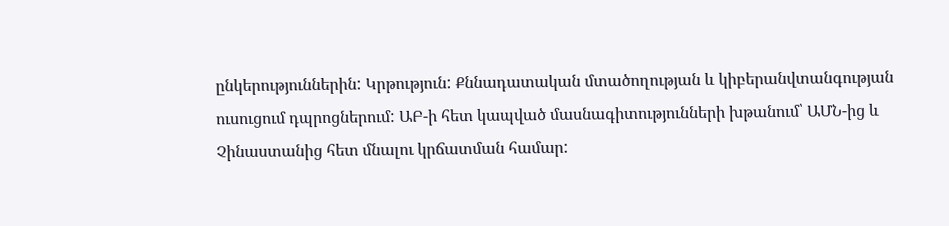ընկերություններին: Կրթություն: Քննադատական մտածողության և կիբերանվտանգության ուսուցում դպրոցներում: ԱԲ-ի հետ կապված մասնագիտությունների խթանում՝ ԱՄՆ-ից և Չինաստանից հետ մնալու կրճատման համար: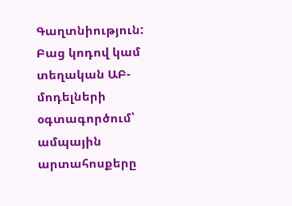Գաղտնիություն: Բաց կոդով կամ տեղական ԱԲ-մոդելների օգտագործում՝ ամպային արտահոսքերը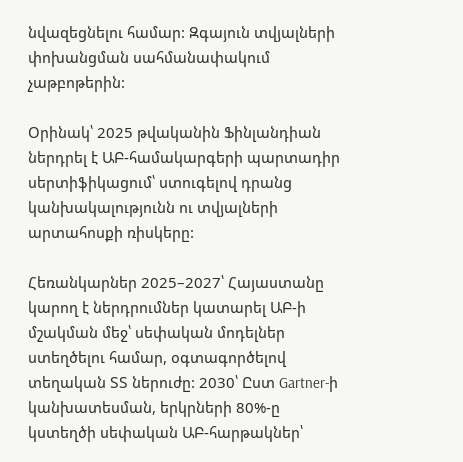նվազեցնելու համար: Զգայուն տվյալների փոխանցման սահմանափակում չաթբոթերին:

Օրինակ՝ 2025 թվականին Ֆինլանդիան ներդրել է ԱԲ-համակարգերի պարտադիր սերտիֆիկացում՝ ստուգելով դրանց կանխակալությունն ու տվյալների արտահոսքի ռիսկերը:

Հեռանկարներ 2025–2027՝ Հայաստանը կարող է ներդրումներ կատարել ԱԲ-ի մշակման մեջ՝ սեփական մոդելներ ստեղծելու համար, օգտագործելով տեղական ՏՏ ներուժը: 2030՝ Ըստ Gartner-ի կանխատեսման, երկրների 80%-ը կստեղծի սեփական ԱԲ-հարթակներ՝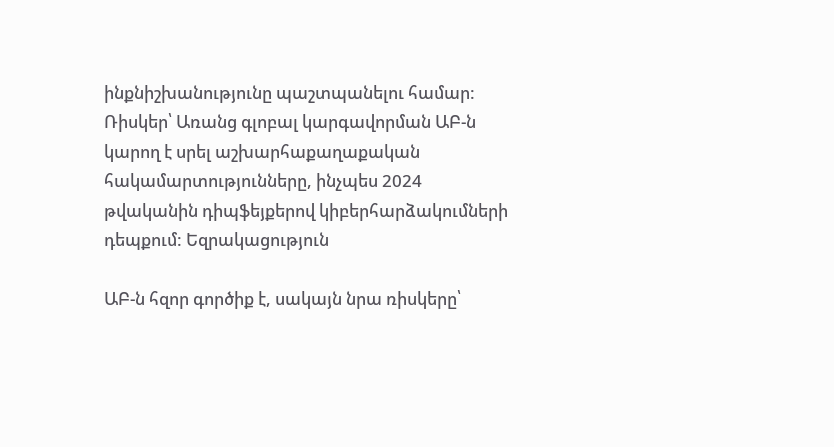ինքնիշխանությունը պաշտպանելու համար: Ռիսկեր՝ Առանց գլոբալ կարգավորման ԱԲ-ն կարող է սրել աշխարհաքաղաքական հակամարտությունները, ինչպես 2024 թվականին դիպֆեյքերով կիբերհարձակումների դեպքում: Եզրակացություն

ԱԲ-ն հզոր գործիք է, սակայն նրա ռիսկերը՝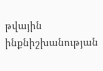թվային ինքնիշխանության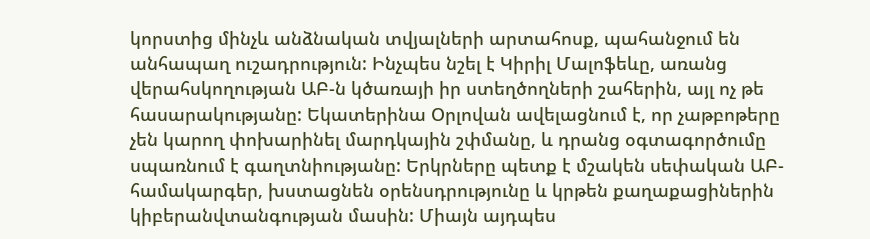կորստից մինչև անձնական տվյալների արտահոսք, պահանջում են անհապաղ ուշադրություն: Ինչպես նշել է Կիրիլ Մալոֆեևը, առանց վերահսկողության ԱԲ-ն կծառայի իր ստեղծողների շահերին, այլ ոչ թե հասարակությանը: Եկատերինա Օրլովան ավելացնում է, որ չաթբոթերը չեն կարող փոխարինել մարդկային շփմանը, և դրանց օգտագործումը սպառնում է գաղտնիությանը: Երկրները պետք է մշակեն սեփական ԱԲ-համակարգեր, խստացնեն օրենսդրությունը և կրթեն քաղաքացիներին կիբերանվտանգության մասին: Միայն այդպես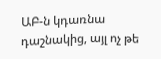ԱԲ-ն կդառնա դաշնակից, այլ ոչ թե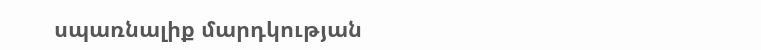սպառնալիք մարդկության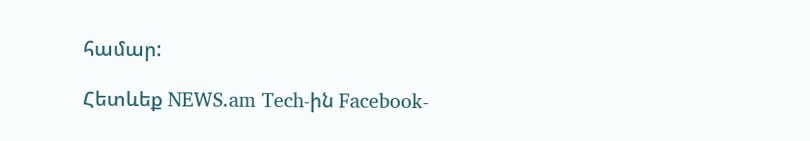համար:

Հետևեք NEWS.am Tech-ին Facebook-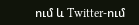ում և Twitter-ում